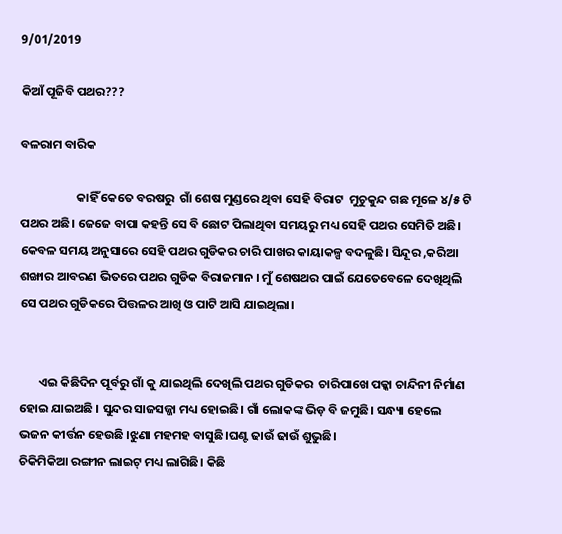9/01/2019

କିଆଁ ପୂଜିବି ପଥର???

ବଳରାମ ବାରିକ

                    କାହିଁ କେତେ ବରଷରୁ  ଗାଁ ଶେଷ ମୁଣ୍ଡରେ ଥିବା ସେହି ବିରାଟ  ମୁଚୁକୁନ୍ଦ ଗଛ ମୂଳେ ୪/୫ ଟି ପଥର ଅଛି। ଜେଜେ ବାପା କହନ୍ତି ସେ ବି ଛୋଟ ପିଲାଥିବା ସମୟରୁ ମଧ୍ୟ ସେହି ପଥର ସେମିତି ଅଛି। କେବଳ ସମୟ ଅନୁସାରେ ସେହି ପଥର ଗୁଡିକର ଚାରି ପାଖର କାୟାକଳ୍ପ ବଦଳୁଛି। ସିନ୍ଦୂର ,କରିଆ ଶଙ୍ଖାର ଆବରଣ ଭିତରେ ପଥର ଗୁଡିକ ବିରାଜମାନ । ମୁଁ ଶେଷଥର ପାଇଁ ଯେତେବେଳେ ଦେଖିଥିଲି ସେ ପଥର ଗୁଡିକରେ ପିତ୍ତଳର ଆଖି ଓ ପାଟି ଆସି ଯାଇଥିଲା।


       ଏଇ କିଛିଦିନ ପୂର୍ବରୁ ଗାଁ କୁ ଯାଇଥିଲି ଦେଖିଲି ପଥର ଗୁଡିକର  ଚାରିପାଖେ ପକ୍କା ଚାନ୍ଦିନୀ ନିର୍ମାଣ ହୋଇ ଯାଇଅଛି । ସୁନ୍ଦର ସାଜସଜ୍ଜା ମଧ୍ୟ ହୋଇଛି। ଗାଁ ଲୋକଙ୍କ ଭିଡ଼ ବି ଜମୁଛି। ସନ୍ଧ୍ୟା ହେଲେ ଭଜନ କୀର୍ତ୍ତନ ହେଉଛି ।ଝୁଣା ମହମହ ବାସୁଛି।ଘଣ୍ଟ ଢାଉଁ ଢାଉଁ ଶୁଭୁଛି।
ଚିକିମିକିଆ ରଙ୍ଗୀନ ଲାଇଟ୍ ମଧ୍ୟ ଲାଗିଛି। କିଛି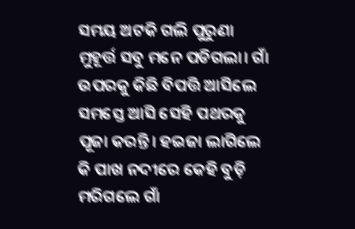ସମୟ ଅଟକି ଗଲି ପୁରୁଣା ମୁହୂର୍ତ୍ତ ସବୁ ମନେ ପଡିଗଲା। ଗାଁ ଉପରକୁ କିଛି ବିପତ୍ତି ଆସିଲେ ସମସ୍ତେ ଆସି ସେହି ପଥରକୁ ପୂଜା କରନ୍ତି। ହଇଜା ଲାଗିଲେ କି ପାଖ ନଦୀରେ କେହି ବୁଡ଼ି ମରିଗଲେ ଗାଁ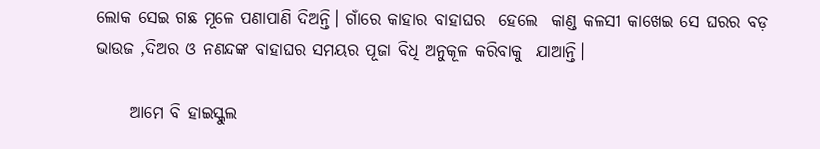ଲୋକ ସେଇ ଗଛ ମୂଳେ ପଣାପାଣି ଦିଅନ୍ତି। ଗାଁରେ କାହାର ବାହାଘର  ହେଲେ  କାଣ୍ଡ କଳସୀ କାଖେଇ ସେ ଘରର ବଡ଼ ଭାଉଜ ,ଦିଅର ଓ ନଣନ୍ଦଙ୍କ ବାହାଘର ସମୟର ପୂଜା ବିଧି ଅନୁକୂଳ କରିବାକୁ  ଯାଆନ୍ତି।

     ଆମେ ବି ହାଇସ୍କୁଲ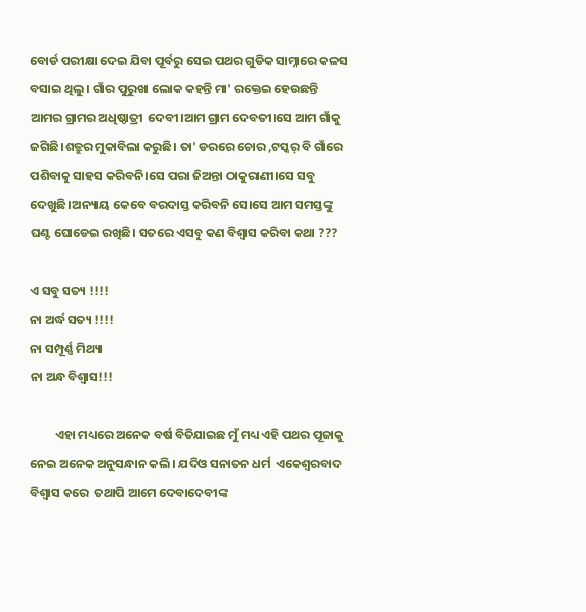ବୋର୍ଡ ପରୀକ୍ଷା ଦେଇ ଯିବା ପୂର୍ବରୁ ସେଇ ପଥର ଗୁଡିକ ସାମ୍ନାରେ କଳସ ବସାଇ ଥିଲୁ। ଗାଁର ପୁରୁଖା ଲୋକ କହନ୍ତି ମା' ରକ୍ତେଇ ହେଉଛନ୍ତି ଆମର ଗ୍ରାମର ଅଧିଷ୍ଠାତ୍ରୀ  ଦେବୀ।ଆମ ଗ୍ରାମ ଦେବତୀ।ସେ ଆମ ଗାଁକୁ ଜଗିଛି।ଶତ୍ରୁର ମୁକାବିଲା କରୁଛି। ତା' ଡରରେ ଚୋର ,ଟସ୍କର୍ ବି ଗାଁରେ ପଶିବାକୁ ସାହସ କରିବନି।ସେ ପରା ଜିଅନ୍ତା ଠାକୁରାଣୀ।ସେ ସବୁ ଦେଖୁଛି ।ଅନ୍ୟାୟ କେବେ ବରଦାସ୍ତ କରିବନି ସେ।ସେ ଆମ ସମସ୍ତଙ୍କୁ ଘଣ୍ଟ ଘୋଡେଇ ରଖିଛି। ସତରେ ଏସବୁ କଣ ବିଶ୍ୱାସ କରିବା କଥା ???

ଏ ସବୁ ସତ୍ୟ !!!!
ନା ଅର୍ଦ୍ଧ ସତ୍ୟ !!!!
ନା ସମ୍ପୂର୍ଣ୍ଣ ମିଥ୍ୟା
ନା ଅନ୍ଧ ବିଶ୍ୱାସ!!!

         ଏହା ମଧ୍ୟରେ ଅନେକ ବର୍ଷ ବିତିଯାଇଛ ମୁଁ ମଧ୍ୟ ଏହି ପଥର ପୂଜାକୁ ନେଇ ଅନେକ ଅନୁସନ୍ଧାନ କଲି। ଯଦିଓ ସନାତନ ଧର୍ମ  ଏକେଶ୍ୱରବାଦ ବିଶ୍ୱାସ କରେ  ତଥାପି ଆମେ ଦେବାଦେବୀଙ୍କ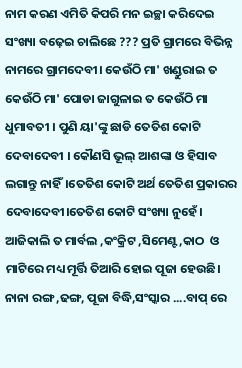ନାମ କରଣ ଏମିତି କିପରି ମନ ଇଚ୍ଛା କରିଦେଇ  ସଂଖ୍ୟା ବଢ଼େଇ ଚାଲିଛେ ??? ପ୍ରତି ଗ୍ରାମରେ ବିଭିନ୍ନ ନାମରେ ଗ୍ରାମଦେବୀ। କେଉଁଠି ମା' ଖଣ୍ଡୁରାଇ ତ କେଉଁଠି ମା' ପୋଡା ଜାଗୁଳାଇ ତ କେଉଁଠି ମା ଧୁମାବତୀ । ପୁଣି ୟା'ଙ୍କୁ ଛାଡି ତେତିଶ କୋଟି ଦେବାଦେବୀ । କୌଣସି ଭୂଲ୍‌ ଆଶଙ୍କା ଓ ହିସାବ ଲଗାନ୍ତୁ ନାହିଁ।ତେତିଶ କୋଟି ଅର୍ଥ ତେତିଶ ପ୍ରକାରର ଦେବାଦେବୀ।ତେତିଶ କୋଟି ସଂଖ୍ୟା ନୁହେଁ । ଆଜିକାଲି ତ ମାର୍ବଲ ,କଂକ୍ରିଟ ,ସିମେଣ୍ଟ,କାଠ  ଓ ମାଟିରେ ମଧ୍ୟ ମୂର୍ତ୍ତି ତିଆରି ହୋଇ ପୂଜା ହେଉଛି। ନାନା ରଙ୍ଗ ,ଢଙ୍ଗ, ପୂଜା ବିଦ୍ଧି,ସଂସ୍କାର ....ବାପ୍ ରେ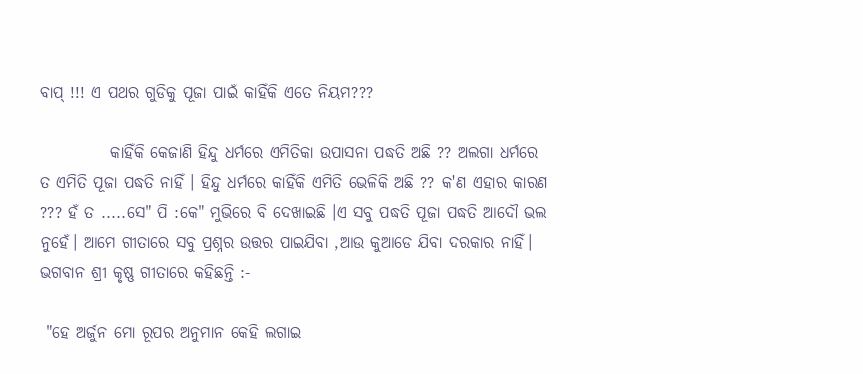ବାପ୍ !!! ଏ ପଥର ଗୁଡିକୁ ପୂଜା ପାଇଁ କାହିଁକି ଏତେ ନିୟମ???

           କାହିଁକି କେଜାଣି ହିନ୍ଦୁ ଧର୍ମରେ ଏମିତିକା ଉପାସନା ପଦ୍ଧତି ଅଛି ?? ଅଲଗା ଧର୍ମରେ ତ ଏମିତି ପୂଜା ପଦ୍ଧତି ନାହିଁ । ହିନ୍ଦୁ ଧର୍ମରେ କାହିଁକି ଏମିତି ଭେଳିକି ଅଛି ?? କ'ଣ ଏହାର କାରଣ ??? ହଁ ତ .....ସେ" ପି :କେ" ମୁଭିରେ ବି ଦେଖାଇଛି ।ଏ ସବୁ ପଦ୍ଧତି ପୂଜା ପଦ୍ଧତି ଆଦୌ ଭଲ ନୁହେଁ। ଆମେ ଗୀତାରେ ସବୁ ପ୍ରଶ୍ନର ଉତ୍ତର ପାଇଯିବା ,ଆଉ କୁଆଡେ ଯିବା ଦରକାର ନାହିଁ। ଭଗବାନ ଶ୍ରୀ କୃଷ୍ଣ ଗୀତାରେ କହିଛନ୍ତି :-

 "ହେ ଅର୍ଜୁନ ମୋ ରୂପର ଅନୁମାନ କେହି ଲଗାଇ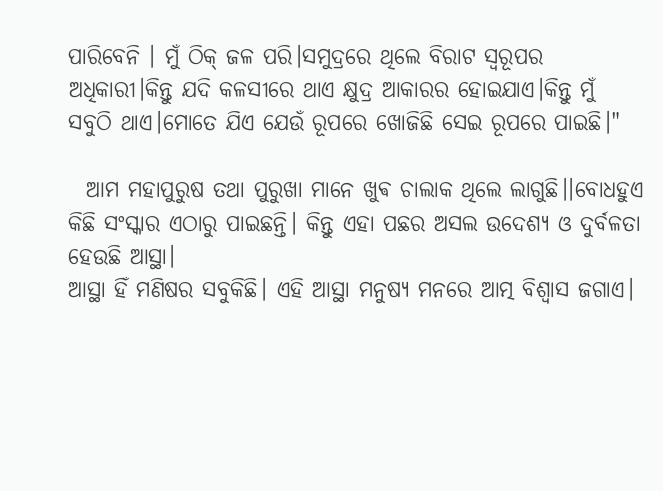ପାରିବେନି । ମୁଁ ଠିକ୍‌ ଜଳ ପରି।ସମୁଦ୍ରରେ ଥିଲେ ବିରାଟ ସ୍ବରୂପର ଅଧିକାରୀ।କିନ୍ତୁ ଯଦି କଳସୀରେ ଥାଏ କ୍ଷୁଦ୍ର ଆକାରର ହୋଇଯାଏ।କିନ୍ତୁ ମୁଁ ସବୁଠି ଥାଏ।ମୋତେ ଯିଏ ଯେଉଁ ରୂପରେ ଖୋଜିଛି ସେଇ ରୂପରେ ପାଇଛି।"

  ଆମ ମହାପୁରୁଷ ତଥା ପୁରୁଖା ମାନେ ଖୁଵ ଚାଲାକ ଥିଲେ ଲାଗୁଛି।।ବୋଧହୁଏ କିଛି ସଂସ୍କାର ଏଠାରୁ ପାଇଛନ୍ତି। କିନ୍ତୁ ଏହା ପଛର ଅସଲ ଉଦେଶ୍ୟ ଓ ଦୁର୍ବଳତା ହେଉଛି ଆସ୍ଥା।
ଆସ୍ଥା ହିଁ ମଣିଷର ସବୁକିଛି। ଏହି ଆସ୍ଥା ମନୁଷ୍ୟ ମନରେ ଆତ୍ମ ବିଶ୍ୱାସ ଜଗାଏ।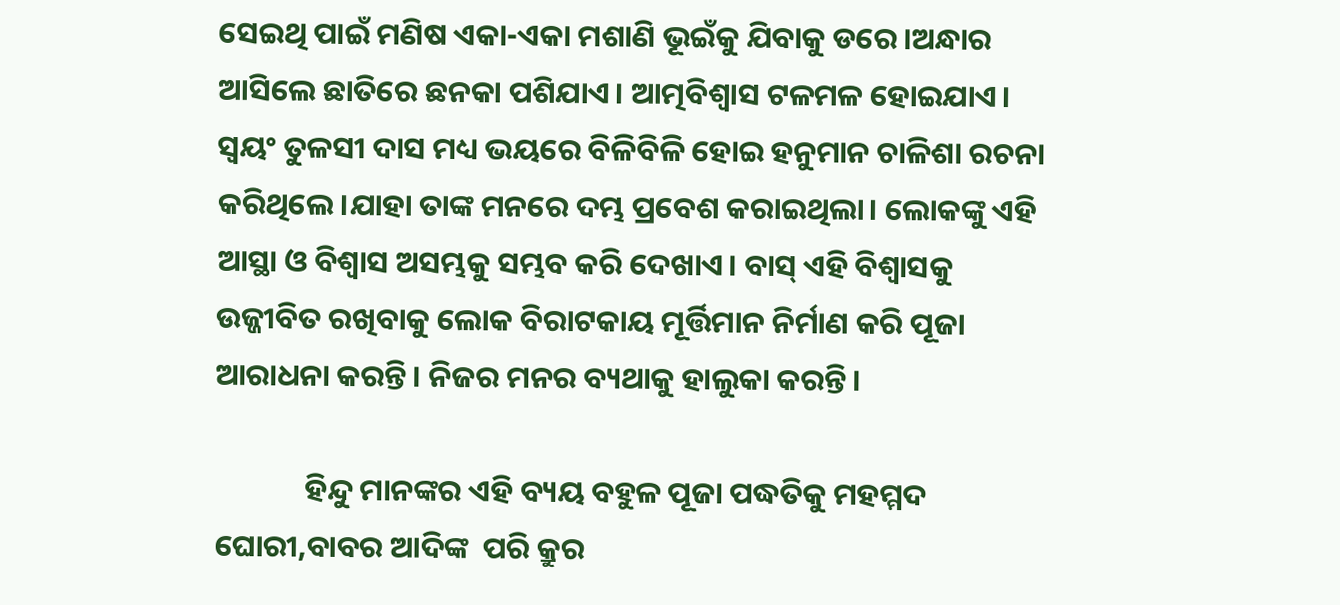ସେଇଥି ପାଇଁ ମଣିଷ ଏକା-ଏକା ମଶାଣି ଭୂଇଁକୁ ଯିବାକୁ ଡରେ।ଅନ୍ଧାର ଆସିଲେ ଛାତିରେ ଛନକା ପଶିଯାଏ। ଆତ୍ମବିଶ୍ୱାସ ଟଳମଳ ହୋଇଯାଏ। ସ୍ଵୟଂ ତୁଳସୀ ଦାସ ମଧ୍ୟ ଭୟରେ ବିଳିବିଳି ହୋଇ ହନୁମାନ ଚାଳିଶା ରଚନା କରିଥିଲେ।ଯାହା ତାଙ୍କ ମନରେ ଦମ୍ଭ ପ୍ରବେଶ କରାଇଥିଲା। ଲୋକଙ୍କୁ ଏହି ଆସ୍ଥା ଓ ବିଶ୍ୱାସ ଅସମ୍ଭକୁ ସମ୍ଭବ କରି ଦେଖାଏ। ବାସ୍ ଏହି ବିଶ୍ୱାସକୁ ଉଜ୍ଜୀବିତ ରଖିବାକୁ ଲୋକ ବିରାଟକାୟ ମୂର୍ତ୍ତିମାନ ନିର୍ମାଣ କରି ପୂଜା ଆରାଧନା କରନ୍ତି। ନିଜର ମନର ବ୍ୟଥାକୁ ହାଲୁକା କରନ୍ତି।

             ହିନ୍ଦୁ ମାନଙ୍କର ଏହି ବ୍ୟୟ ବହୁଳ ପୂଜା ପଦ୍ଧତିକୁ ମହମ୍ମଦ ଘୋରୀ,ବାବର ଆଦିଙ୍କ  ପରି କ୍ରୁର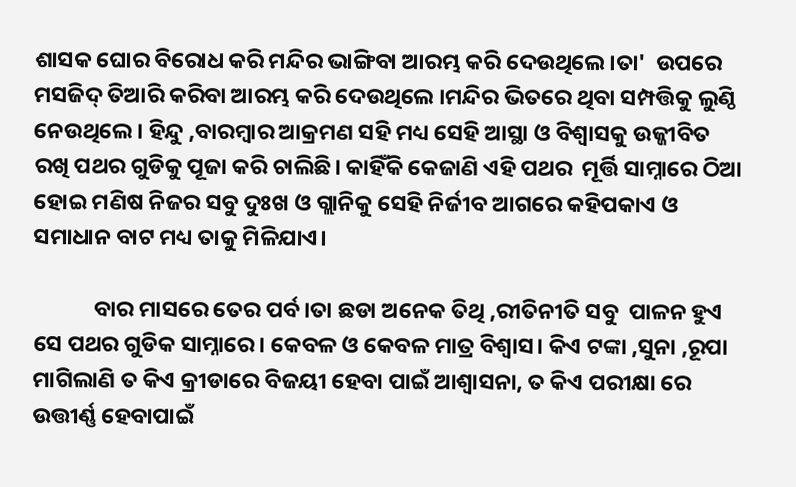ଶାସକ ଘୋର ବିରୋଧ କରି ମନ୍ଦିର ଭାଙ୍ଗିବା ଆରମ୍ଭ କରି ଦେଉଥିଲେ।ତା'  ଉପରେ ମସଜିଦ୍ ତିଆରି କରିବା ଆରମ୍ଭ କରି ଦେଉଥିଲେ ।ମନ୍ଦିର ଭିତରେ ଥିବା ସମ୍ପତ୍ତିକୁ ଲୁଣ୍ଠି ନେଉଥିଲେ। ହିନ୍ଦୁ ,ବାରମ୍ବାର ଆକ୍ରମଣ ସହି ମଧ୍ୟ ସେହି ଆସ୍ଥା ଓ ବିଶ୍ୱାସକୁ ଉଜ୍ଜୀବିତ ରଖି ପଥର ଗୁଡିକୁ ପୂଜା କରି ଚାଲିଛି। କାହିଁକି କେଜାଣି ଏହି ପଥର  ମୂର୍ତ୍ତି ସାମ୍ନାରେ ଠିଆ ହୋଇ ମଣିଷ ନିଜର ସବୁ ଦୁଃଖ ଓ ଗ୍ଲାନିକୁ ସେହି ନିର୍ଜୀବ ଆଗରେ କହିପକାଏ ଓ ସମାଧାନ ବାଟ ମଧ୍ୟ ତାକୁ ମିଳିଯାଏ।

            ବାର ମାସରେ ତେର ପର୍ବ।ତା ଛଡା ଅନେକ ତିଥି ,ରୀତିନୀତି ସବୁ  ପାଳନ ହୁଏ ସେ ପଥର ଗୁଡିକ ସାମ୍ନାରେ। କେବଳ ଓ କେବଳ ମାତ୍ର ବିଶ୍ୱାସ। କିଏ ଟଙ୍କା ,ସୁନା ,ରୂପା ମାଗିଲାଣି ତ କିଏ କ୍ରୀଡାରେ ବିଜୟୀ ହେବା ପାଇଁ ଆଶ୍ୱାସନା, ତ କିଏ ପରୀକ୍ଷା ରେ ଉତ୍ତୀର୍ଣ୍ଣ ହେବାପାଇଁ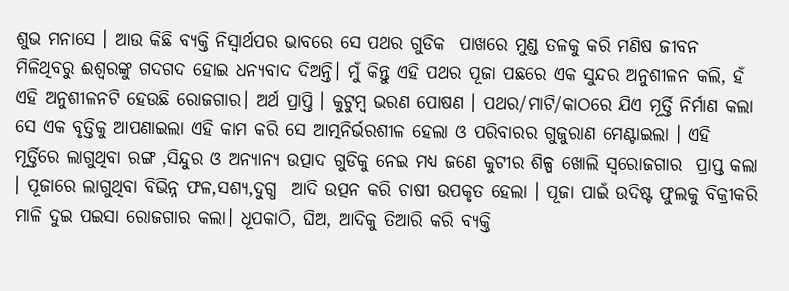ଶୁଭ ମନାସେ । ଆଉ କିଛି ବ୍ୟକ୍ତି ନିସ୍ଵାର୍ଥପର ଭାବରେ ସେ ପଥର ଗୁଡିକ  ପାଖରେ ମୁଣ୍ଡ ତଳକୁ କରି ମଣିଷ ଜୀବନ ମିଳିଥିବରୁ ଈଶ୍ୱରଙ୍କୁ ଗଦଗଦ ହୋଇ ଧନ୍ୟବାଦ ଦିଅନ୍ତି। ମୁଁ କିନ୍ତୁ ଏହି ପଥର ପୂଜା ପଛରେ ଏକ ସୁନ୍ଦର ଅନୁଶୀଳନ କଲି, ହଁ ଏହି ଅନୁଶୀଳନଟି ହେଉଛି ରୋଜଗାର। ଅର୍ଥ ପ୍ରାପ୍ତି । କୁଟୁମ୍ବ ଭରଣ ପୋଷଣ । ପଥର/ମାଟି/କାଠରେ ଯିଏ ମୂର୍ତ୍ତି ନିର୍ମାଣ କଲା ସେ ଏକ ବୃତ୍ତିକୁ ଆପଣାଇଲା ଏହି କାମ କରି ସେ ଆତ୍ମନିର୍ଭରଶୀଳ ହେଲା ଓ ପରିବାରର ଗୁଜୁରାଣ ମେଣ୍ଟାଇଲା । ଏହି ମୂର୍ତ୍ତିରେ ଲାଗୁଥିବା ରଙ୍ଗ ,ସିନ୍ଦୁର ଓ ଅନ୍ୟାନ୍ୟ ଉତ୍ପାଦ ଗୁଡିକୁ ନେଇ ମଧ୍ୟ ଜଣେ କୁଟୀର ଶିଳ୍ପ ଖୋଲି ସ୍ୱରୋଜଗାର  ପ୍ରାପ୍ତ କଲା । ପୂଜାରେ ଲାଗୁଥିବା ବିଭିନ୍ନ ଫଳ,ସଶ୍ୟ,ଦୁଗ୍ଧ  ଆଦି ଉତ୍ପନ କରି ଚାଷୀ ଉପକୃତ ହେଲା । ପୂଜା ପାଇଁ ଉଦିଷ୍ଟ ଫୁଲକୁ ବିକ୍ରୀକରି ମାଳି ଦୁଇ ପଇସା ରୋଜଗାର କଲା। ଧୂପକାଠି, ଘିଅ, ଆଦିକୁ ତିଆରି କରି ବ୍ୟକ୍ତି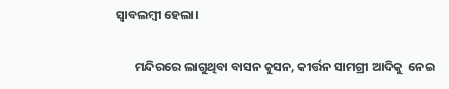ସ୍ୱାବଲମ୍ବୀ ହେଲା।

       ମନ୍ଦିରରେ ଲାଗୁଥିବା ବାସନ କୁସନ, କୀର୍ତ୍ତନ ସାମଗ୍ରୀ ଆଦିକୁ  ନେଇ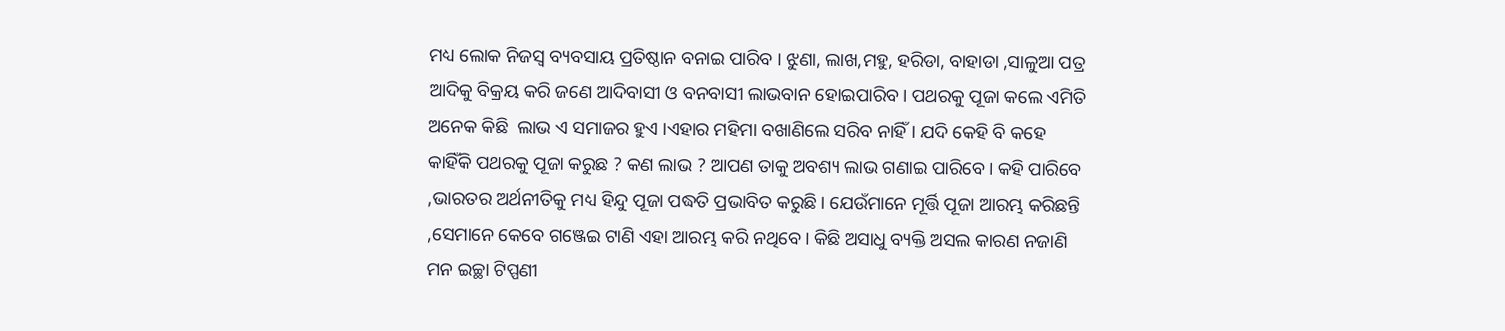ମଧ୍ୟ ଲୋକ ନିଜସ୍ୱ ବ୍ୟବସାୟ ପ୍ରତିଷ୍ଠାନ ବନାଇ ପାରିବ । ଝୁଣା, ଲାଖ,ମହୁ, ହରିଡା, ବାହାଡା ,ସାଳୁଆ ପତ୍ର ଆଦିକୁ ବିକ୍ରୟ କରି ଜଣେ ଆଦିବାସୀ ଓ ବନବାସୀ ଲାଭବାନ ହୋଇପାରିବ। ପଥରକୁ ପୂଜା କଲେ ଏମିତି ଅନେକ କିଛି  ଲାଭ ଏ ସମାଜର ହୁଏ ।ଏହାର ମହିମା ବଖାଣିଲେ ସରିବ ନାହିଁ । ଯଦି କେହି ବି କହେ କାହିଁକି ପଥରକୁ ପୂଜା କରୁଛ ? କଣ ଲାଭ ? ଆପଣ ତାକୁ ଅବଶ୍ୟ ଲାଭ ଗଣାଇ ପାରିବେ। କହି ପାରିବେ ,ଭାରତର ଅର୍ଥନୀତିକୁ ମଧ୍ୟ ହିନ୍ଦୁ ପୂଜା ପଦ୍ଧତି ପ୍ରଭାବିତ କରୁଛି। ଯେଉଁମାନେ ମୂର୍ତ୍ତି ପୂଜା ଆରମ୍ଭ କରିଛନ୍ତି ,ସେମାନେ କେବେ ଗଞ୍ଜେଇ ଟାଣି ଏହା ଆରମ୍ଭ କରି ନଥିବେ। କିଛି ଅସାଧୁ ବ୍ୟକ୍ତି ଅସଲ କାରଣ ନଜାଣି ମନ ଇଚ୍ଛା ଟିପ୍ପଣୀ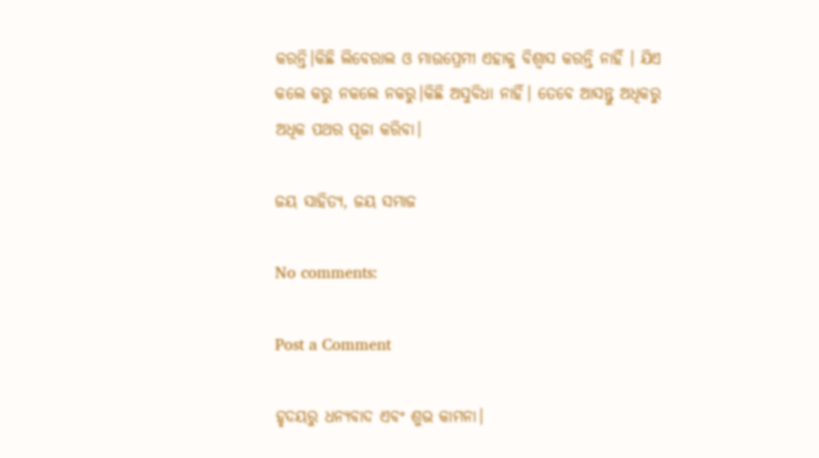କରନ୍ତି।କିଛି ଲିବେରାଲ ଓ ମାଉପ୍ରେମୀ ଏହାକୁ ବିଶ୍ୱାସ କରନ୍ତି ନାହିଁ । ଯିଏ କଲେ କରୁ ନକଲେ ନକରୁ।କିଛି ଅସୁବିଧା ନାହିଁ। ତେବେ ଆସନ୍ତୁ ଅଧିକରୁ ଅଧିକ ପଥର ପୂଜା କରିବା।

ଜୟ ସାହିତ୍ୟ, ଜୟ ସମାଜ

No comments:

Post a Comment

ହୃଦୟରୁ ଧନ୍ୟବାଦ ଏବଂ ଶୁଭ କାମନା।